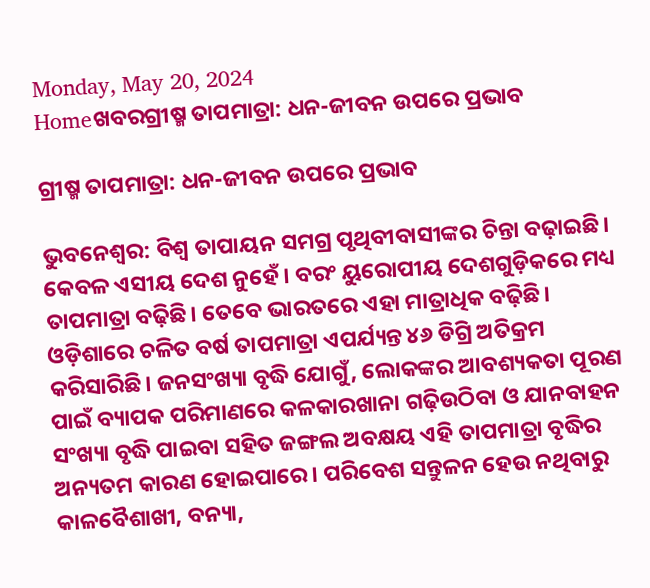Monday, May 20, 2024
Homeଖବରଗ୍ରୀଷ୍ମ ତାପମାତ୍ରା: ଧନ-ଜୀବନ ଉପରେ ପ୍ରଭାବ

ଗ୍ରୀଷ୍ମ ତାପମାତ୍ରା: ଧନ-ଜୀବନ ଉପରେ ପ୍ରଭାବ

ଭୁବନେଶ୍ବର: ବିଶ୍ବ ତାପାୟନ ସମଗ୍ର ପୃଥିବୀବାସୀଙ୍କର ଚିନ୍ତା ବଢ଼ାଇଛି। କେବଳ ଏସୀୟ ଦେଶ ନୁହେଁ। ବରଂ ୟୁରୋପୀୟ ଦେଶଗୁଡ଼ିକରେ ମଧ୍ୟ ତାପମାତ୍ରା ବଢ଼ିଛି। ତେବେ ଭାରତରେ ଏହା ମାତ୍ରାଧିକ ବଢ଼ିଛି। ଓଡ଼ିଶାରେ ଚଳିତ ବର୍ଷ ତାପମାତ୍ରା ଏପର୍ଯ୍ୟନ୍ତ ୪୬ ଡିଗ୍ରି ଅତିକ୍ରମ କରିସାରିଛି। ଜନସଂଖ୍ୟା ବୃଦ୍ଧି ଯୋଗୁଁ, ଲୋକଙ୍କର ଆବଶ୍ୟକତା ପୂରଣ ପାଇଁ ବ୍ୟାପକ ପରିମାଣରେ କଳକାରଖାନା ଗଢ଼ିଉଠିବା ଓ ଯାନବାହନ ସଂଖ୍ୟା ବୃଦ୍ଧି ପାଇବା ସହିତ ଜଙ୍ଗଲ ଅବକ୍ଷୟ ଏହି ତାପମାତ୍ରା ବୃଦ୍ଧିର ଅନ୍ୟତମ କାରଣ ହୋଇପାରେ। ପରିବେଶ ସନ୍ତୁଳନ ହେଉ ନଥିବାରୁ କାଳବୈଶାଖୀ, ବନ୍ୟା,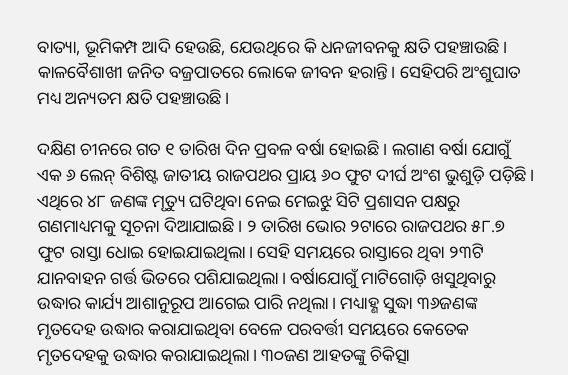ବାତ୍ୟା, ଭୂମିକମ୍ପ ଆଦି ହେଉଛି, ଯେଉଥିରେ କି ଧନଜୀବନକୁ କ୍ଷତି ପହଞ୍ଚାଉଛି। କାଳବୈଶାଖୀ ଜନିତ ବଜ୍ରପାତରେ ଲୋକେ ଜୀବନ ହରାନ୍ତି। ସେହିପରି ଅଂଶୁଘାତ ମଧ୍ୟ ଅନ୍ୟତମ କ୍ଷତି ପହଞ୍ଚାଉଛି।

ଦକ୍ଷିଣ ଚୀନରେ ଗତ ‌୧ ତାରିଖ ଦିନ ପ୍ରବଳ ବର୍ଷା ହୋଇଛି। ଲଗାଣ ବର୍ଷା ‌ଯୋଗୁଁ ଏକ ୬ ଲେନ୍‌ ବିଶିଷ୍ଟ ଜାତୀୟ ରାଜପଥର ପ୍ରାୟ ୬୦ ଫୁଟ ଦୀର୍ଘ ଅଂଶ ଭୁଶୁଡ଼ି ପଡ଼ିଛି। ଏଥିରେ ୪୮ ଜଣଙ୍କ ମୃତ୍ୟୁ ଘଟିଥିବା ନେଇ ମେଇଝୁ ସିଟି ପ୍ରଶାସନ ପକ୍ଷରୁ ଗଣମାଧ୍ୟମକୁ ସୂଚନା ଦିଆଯାଇଛି। ୨ ତାରିଖ ଭୋର ୨ଟାରେ ରାଜପଥର ୫୮.୭ ଫୁଟ ରାସ୍ତା ଧୋଇ ହୋଇଯାଇଥିଲା। ସେହି ସମୟରେ ରାସ୍ତାରେ ଥିବା ୨୩ଟି ଯାନବାହନ ଗର୍ତ୍ତ ଭିତରେ ପଶିଯାଇଥିଲା। ବର୍ଷାଯୋଗୁଁ ମାଟିଗୋଡ଼ି ଖସୁଥିବାରୁ ଉଦ୍ଧାର କାର୍ଯ୍ୟ ଆଶାନୁରୂପ ଆଗେଇ ପାରି ନଥିଲା। ମଧ୍ୟାହ୍ଣ ସୁଦ୍ଧା ୩୬ଜଣଙ୍କ ମୃତ‌ଦେହ ଉଦ୍ଧାର କରାଯାଇଥିବା ବେଳେ ପରବର୍ତ୍ତୀ ସମୟରେ କେତେକ ମୃତଦେହକୁ ଉଦ୍ଧାର କରାଯାଇଥିଲା। ୩୦ଜଣ ଆହତଙ୍କୁ ଚିକିତ୍ସା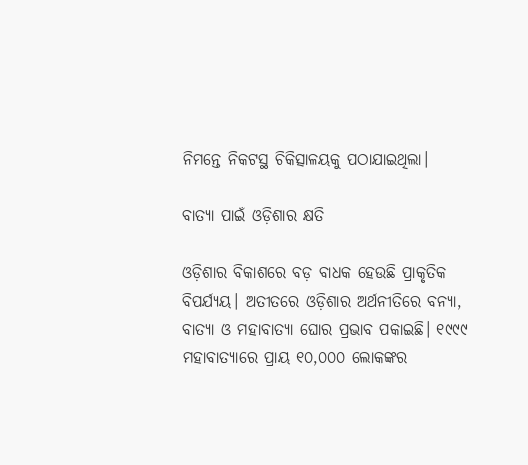ନିମନ୍ତେ ନିକଟସ୍ଥ ଚିକିତ୍ସାଳୟକୁ ପଠାଯାଇଥିଲା।

ବାତ୍ୟା ପାଇଁ ଓଡ଼ିଶାର କ୍ଷତି

ଓଡ଼ିଶାର ବିକାଶରେ ବଡ଼ ବାଧକ ହେଉଛି ପ୍ରାକୃତିକ ବିପର୍ଯ୍ୟୟ। ଅତୀତରେ ଓଡ଼ିଶାର ଅର୍ଥନୀତିରେ ବନ୍ୟା, ବାତ୍ୟା ଓ ମହାବାତ୍ୟା ଘୋର ପ୍ରଭାବ ପକାଇଛି। ୧୯୯୯ ମହାବାତ୍ୟାରେ ପ୍ରାୟ ୧୦,୦୦୦ ଲୋକଙ୍କର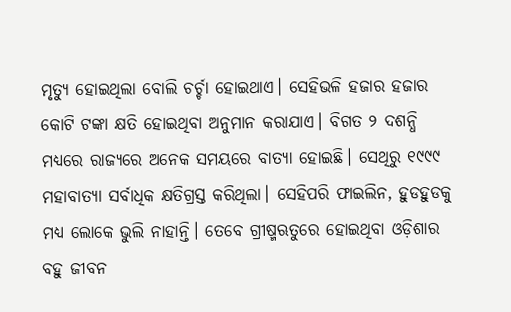ମୃତ୍ୟୁ ହୋଇଥିଲା ବୋଲି ଚର୍ଚ୍ଚା ହୋଇଥାଏ। ସେହିଭଳି ହଜାର ହଜାର କୋଟି ଟଙ୍କା କ୍ଷତି ହୋଇଥିବା ଅନୁମାନ କରାଯାଏ। ବିଗତ ୨ ଦଶନ୍ଧି ମଧ୍ୟରେ ରାଜ୍ୟରେ ଅନେକ ସମୟରେ ବାତ୍ୟା ହୋଇଛି। ସେଥିରୁ ୧୯୯୯ ମହାବାତ୍ୟା ସର୍ବାଧିକ କ୍ଷତିଗ୍ରସ୍ତ କରିଥିଲା। ସେହିପରି ଫାଇଲିନ, ହୁଡହୁଡକୁ ମଧ୍ୟ ଲୋକେ ଭୁଲି ନାହାନ୍ତି। ତେବେ ଗ୍ରୀଷ୍ମଋତୁରେ ହୋଇଥିବା ଓଡ଼ିଶାର ବହୁ ଜୀବନ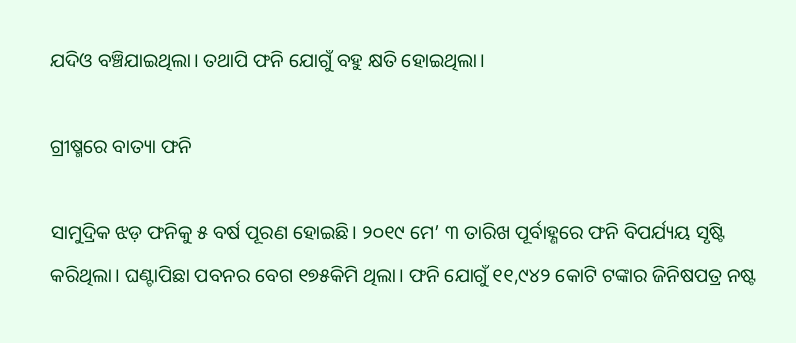ଯଦିଓ ବଞ୍ଚିଯାଇଥିଲା। ତଥାପି ଫନି ଯୋଗୁଁ ବହୁ କ୍ଷତି ହୋଇଥିଲା।

ଗ୍ରୀଷ୍ମରେ ବାତ୍ୟା ଫନି

ସାମୁଦ୍ରିକ ଝଡ଼ ଫନିକୁ ୫ ବର୍ଷ ପୂରଣ ହୋଇଛି। ୨୦୧୯ ମେ’ ୩ ତାରିଖ ‌ପୂର୍ବାହ୍ଣରେ ଫନି ବିପର୍ଯ୍ୟୟ ସୃଷ୍ଟି କରିଥିଲା। ଘଣ୍ଟାପିଛା ପବନର ବେଗ ୧୭୫କିମି ଥିଲା। ଫନି ଯୋଗୁଁ ୧୧,୯୪୨ କୋଟି ଟଙ୍କାର ଜିନିଷପତ୍ର ନଷ୍ଟ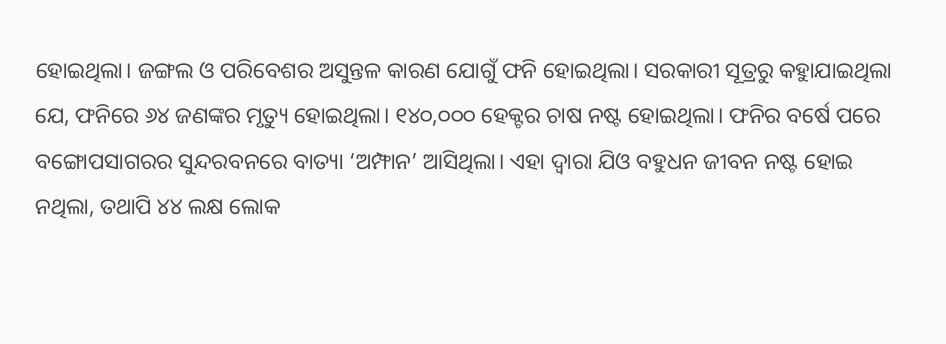ହୋଇଥିଲା। ଜଙ୍ଗଲ ଓ ପରିବେଶର ଅସୁନ୍ତଳ କାରଣ ଯୋଗୁଁ ଫନି ହୋଇଥିଲା। ସରକାରୀ ସୂତ୍ରରୁ କହୁାଯାଇଥିଲା ଯେ, ଫନିରେ ୬୪ ଜଣଙ୍କର ମୃତ୍ୟୁ ହୋଇଥିଲା। ୧୪୦,୦୦୦ ହେକ୍ଟର ଚାଷ ନଷ୍ଟ ହୋଇଥିଲା। ଫନିର ବର୍ଷେ ପରେ ବଙ୍ଗୋପସାଗରର ସୁନ୍ଦରବନରେ ବାତ୍ୟା ‘ଅମ୍ଫାନ’ ଆସିଥିଲା। ଏହା ଦ୍ବାରା ଯିଓ ବହୁଧନ ଜୀବନ ନଷ୍ଟ ହୋଇ ନଥିଲା, ତଥାପି ୪୪ ଲକ୍ଷ ଲୋକ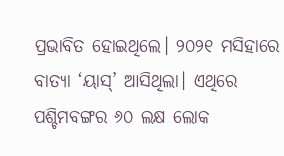ପ୍ରଭାବିତ ହୋଇଥିଲେ। ୨୦୨୧ ମସିହାରେ ବାତ୍ୟା ‘ୟାସ୍‌’ ଆସିଥିଲା। ଏଥିରେ ପଶ୍ଚିମବଙ୍ଗର ୬୦ ଲକ୍ଷ ଲୋକ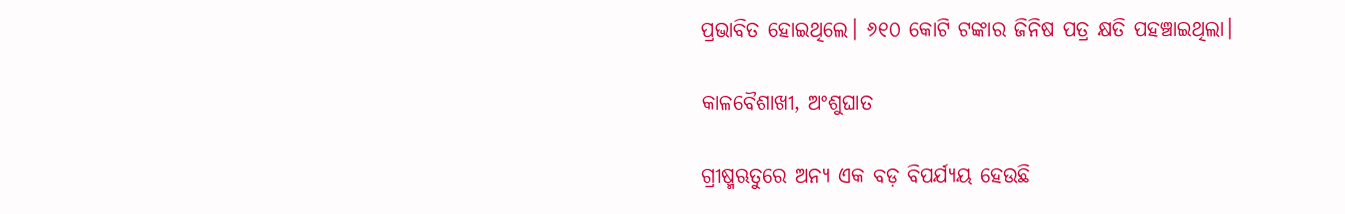ପ୍ରଭାବିତ ହୋଇଥିଲେ। ୬୧୦ କୋଟି ଟଙ୍କାର ଜିନିଷ ପତ୍ର କ୍ଷତି ପହଞ୍ଚାଇଥିଲା।

କାଳବୈଶାଖୀ, ଅଂଶୁଘାତ

ଗ୍ରୀଷ୍ମଋତୁରେ ଅନ୍ୟ ଏକ ବଡ଼ ବିପର୍ଯ୍ୟୟ ହେଉଛି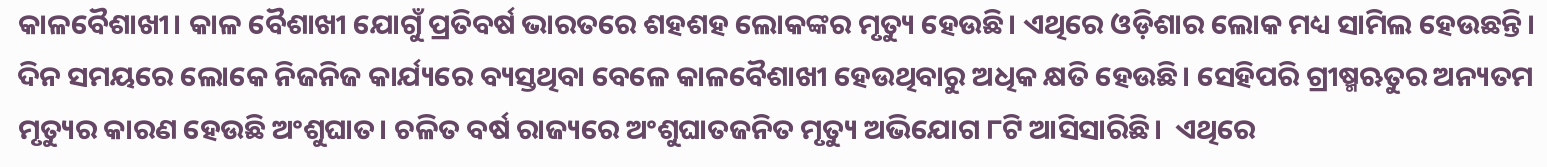କାଳବୈଶାଖୀ। କାଳ ବୈଶାଖୀ ଯୋଗୁଁ ପ୍ରତିବର୍ଷ ଭାରତରେ ଶହଶହ ଲୋକଙ୍କର ମୃତ୍ୟୁ ହେଉଛି। ଏଥିରେ ଓଡ଼ିଶାର ଲୋକ ମଧ୍ୟ ସାମିଲ ହେଉଛନ୍ତି। ଦିନ ସମୟରେ ଲୋକେ ନିଜନିଜ କାର୍ଯ୍ୟରେ ବ୍ୟସ୍ତଥିବା ବେଳେ କାଳବୈଶାଖୀ ହେଉଥିବାରୁ ଅଧିକ କ୍ଷତି ହେଉଛି। ସେହିପରି ଗ୍ରୀଷ୍ମଋତୁର ଅନ୍ୟତମ ମୃତ୍ୟୁର କାରଣ ହେଉଛି ଅଂଶୁଘାତ। ଚଳିତ ବର୍ଷ ରାଜ୍ୟରେ ଅଂଶୁଘାତଜନିତ ମୃତ୍ୟୁ ଅଭିଯୋଗ ୮ଟି ଆସିସାରିଛି।  ଏଥିରେ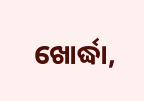ଖୋର୍ଦ୍ଧା,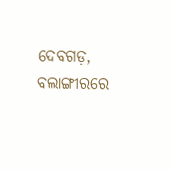ଦେବଗଡ଼, ବଲାଙ୍ଗୀରରେ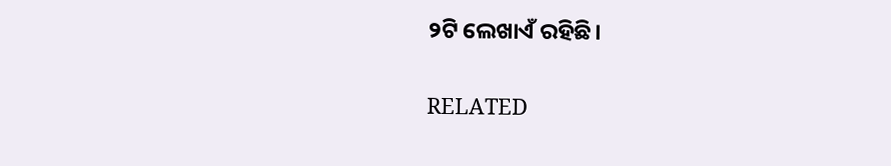୨ଟି ଲେଖାଏଁ ରହିଛି।

RELATED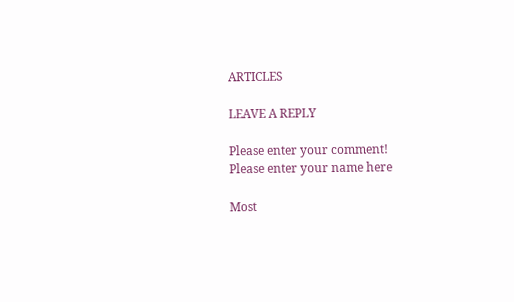ARTICLES

LEAVE A REPLY

Please enter your comment!
Please enter your name here

Most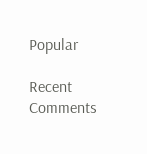Popular

Recent Comments